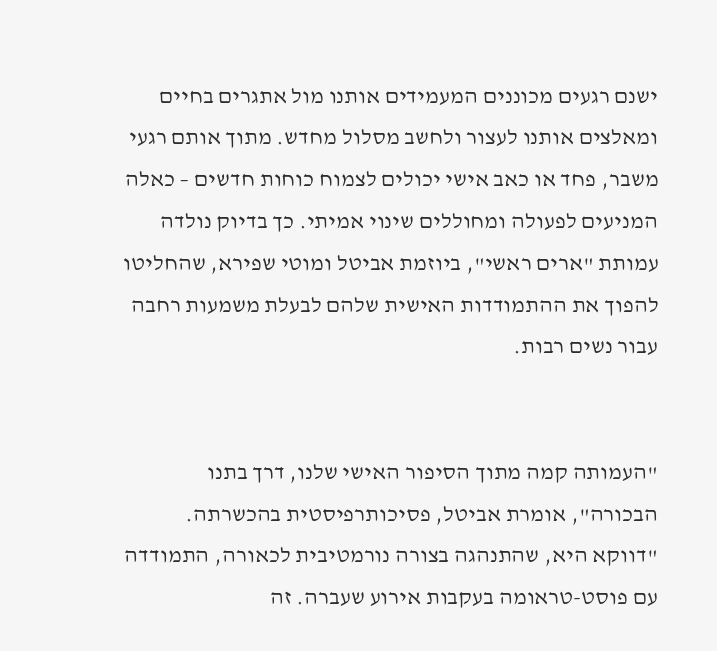ישנם רגעים מכוננים המעמידים אותנו מול אתגרים בחיים ומאלצים אותנו לעצור ולחשב מסלול מחדש. מתוך אותם רגעי משבר, פחד או כאב אישי יכולים לצמוח כוחות חדשים – כאלה המניעים לפעולה ומחוללים שינוי אמיתי. כך בדיוק נולדה עמותת "ארים ראשי", ביוזמת אביטל ומוטי שפירא, שהחליטו להפוך את ההתמודדות האישית שלהם לבעלת משמעות רחבה עבור נשים רבות.


"העמותה קמה מתוך הסיפור האישי שלנו, דרך בתנו הבכורה", אומרת אביטל, פסיכותרפיסטית בהכשרתה. "דווקא היא, שהתנהגה בצורה נורמטיבית לכאורה, התמודדה עם פוסט-טראומה בעקבות אירוע שעברה. זה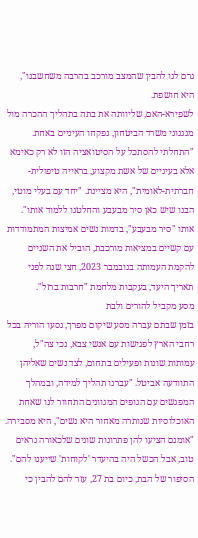גרם לנו להבין שהמצב מורכב בהרבה משחשבנו", היא חושפת.
לשפירא-האם, שליוותה את בתה בתהליך ההכרה מול מנגנוני משרד הביטחון, נפקחו העיניים באחת. "התחלתי להסתכל על הסיטואציה הזו לא רק כאימא אלא בעיניים של אשת מקצוע, בראייה טיפולית-חברתית-לאומית", היא מציינת. "יחד עם בעלי מוטי, הבנו שיש כאן סיר מבעבע והחלטנו ללמוד אותו".
אותו "סיר מבעבע", בדמות נשים אמיצות המתמודדות עם קשיים במציאות מורכבת, הוביל את השניים להקמת העמותה בנובמבר 2023, חצי שנה לפני תאריך היעד, בעקבות מלחמת "חרבות ברזל".
מסע מקביל להורים ולבת
בזמן שבתם עברה מסע שיקום מפרך, נסעו הוריה בכל רחבי הארץ לפגישות עם אנשי צבא, נכי צה"ל, עמותות שונות ופעילים בתחום, לצד נשים שאליהן התוודעה אביטל. "עברנו תהליך למידה, ובמהלך המפגשים עם הגופים המגוונים התחוור לנו שאחת האוכלוסיות שנותרה מאחור היא נשים", היא מסבירה. "אומנם הציעו להן פתרונות שונים שלכאורה נראים טוב, אבל הכשל היה בהיעדר 'לקוחות' שייענו להם".
הסיפור של הבת, כיום בת 27, עזר להם להבין כי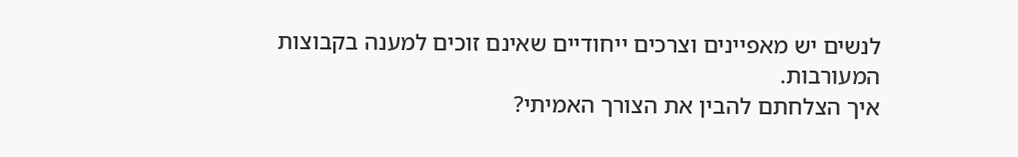לנשים יש מאפיינים וצרכים ייחודיים שאינם זוכים למענה בקבוצות המעורבות.
איך הצלחתם להבין את הצורך האמיתי?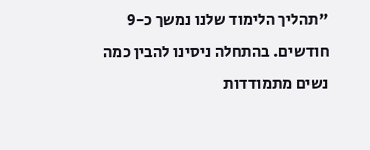"תהליך הלימוד שלנו נמשך כ-9 חודשים. בהתחלה ניסינו להבין כמה נשים מתמודדות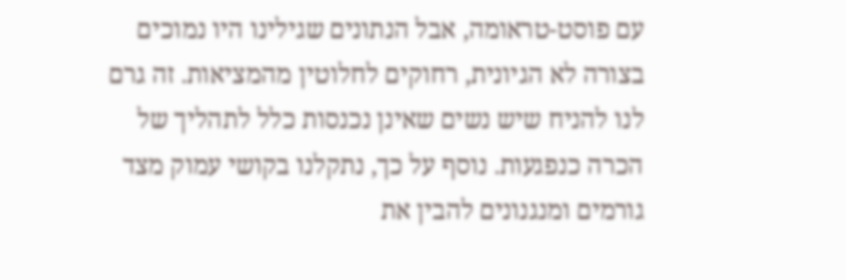עם פוסט-טראומה, אבל הנתונים שגילינו היו נמוכים בצורה לא הגיונית, רחוקים לחלוטין מהמציאות. זה גרם לנו להניח שיש נשים שאינן נכנסות כלל לתהליך של הכרה כנפגעות. נוסף על כך, נתקלנו בקושי עמוק מצד גורמים ומנגנונים להבין את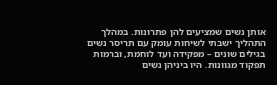אותן נשים שמציעים להן פתרונות. במהלך התהליך ישבתי לשיחות עומק עם תריסר נשים בגילים שונים – מפקידה ועד לוחמת, וברמות תפקוד מגוונות. היו ביניהן נשים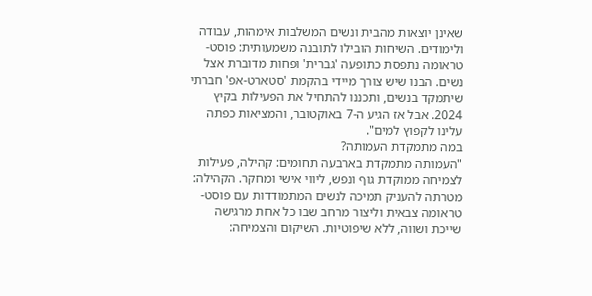שאינן יוצאות מהבית ונשים המשלבות אימהות, עבודה ולימודים. השיחות הובילו לתובנה משמעותית: פוסט-טראומה נתפסת כתופעה 'גברית' ופחות מדוברת אצל נשים. הבנו שיש צורך מיידי בהקמת 'סטארט-אפ' חברתי שיתמקד בנשים, ותכננו להתחיל את הפעילות בקיץ 2024. אבל אז הגיע ה-7 באוקטובר, והמציאות כפתה עלינו לקפוץ למים".
במה מתמקדת העמותה?
"העמותה מתמקדת בארבעה תחומים: קהילה, פעילות לצמיחה ממוקדת גוף ונפש, ליווי אישי ומחקר. הקהילה: מטרתה להעניק תמיכה לנשים המתמודדות עם פוסט-טראומה צבאית וליצור מרחב שבו כל אחת מרגישה שייכת ושווה, ללא שיפוטיות. השיקום והצמיחה: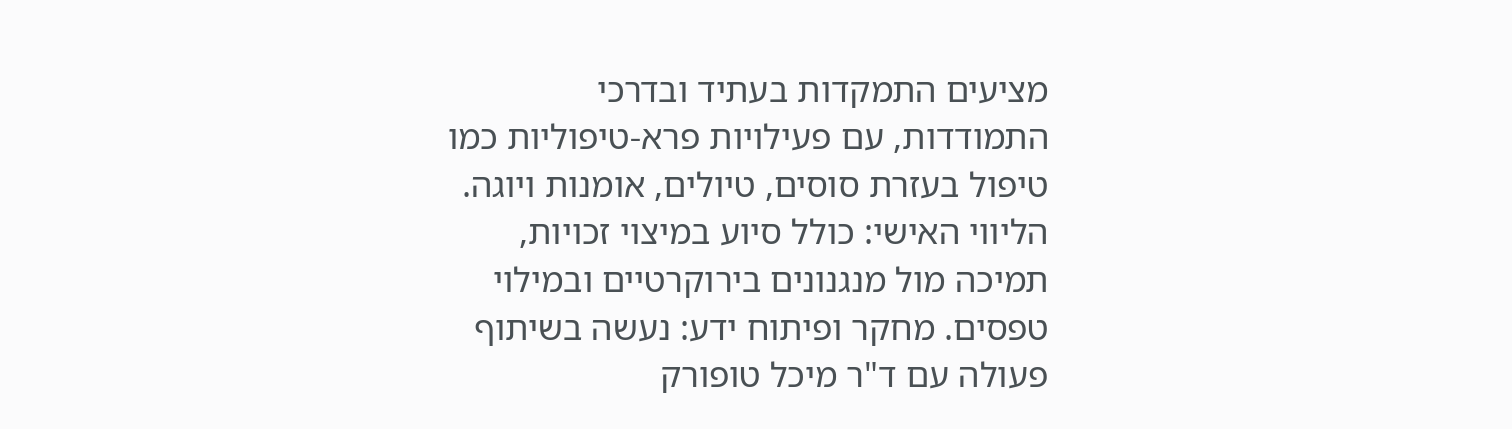מציעים התמקדות בעתיד ובדרכי התמודדות, עם פעילויות פרא-טיפוליות כמו טיפול בעזרת סוסים, טיולים, אומנות ויוגה. הליווי האישי: כולל סיוע במיצוי זכויות, תמיכה מול מנגנונים בירוקרטיים ובמילוי טפסים. מחקר ופיתוח ידע: נעשה בשיתוף פעולה עם ד"ר מיכל טופורק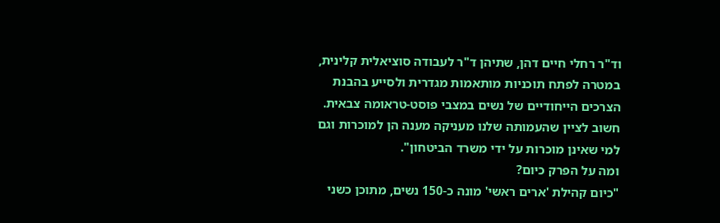וד"ר רחלי חיים דהן, שתיהן ד"ר לעבודה סוציאלית קלינית, במטרה לפתח תוכניות מותאמות מגדרית ולסייע בהבנת הצרכים הייחודיים של נשים במצבי פוסט-טראומה צבאית. חשוב לציין שהעמותה שלנו מעניקה מענה הן למוכרות וגם למי שאינן מוכרות על ידי משרד הביטחון".
ומה על הפרק כיום?
"כיום קהילת 'ארים ראשי' מונה כ-150 נשים, מתוכן כשני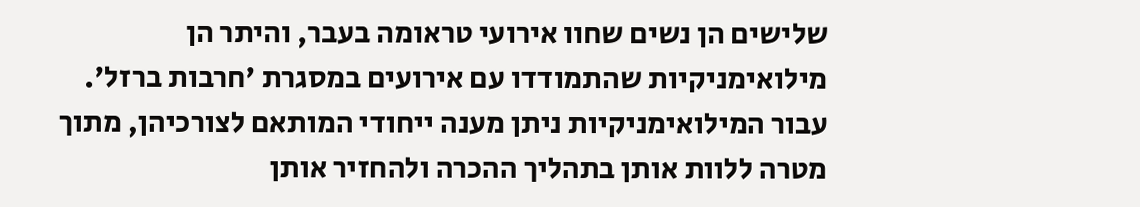שלישים הן נשים שחוו אירועי טראומה בעבר, והיתר הן מילואימניקיות שהתמודדו עם אירועים במסגרת 'חרבות ברזל'. עבור המילואימניקיות ניתן מענה ייחודי המותאם לצורכיהן, מתוך מטרה ללוות אותן בתהליך ההכרה ולהחזיר אותן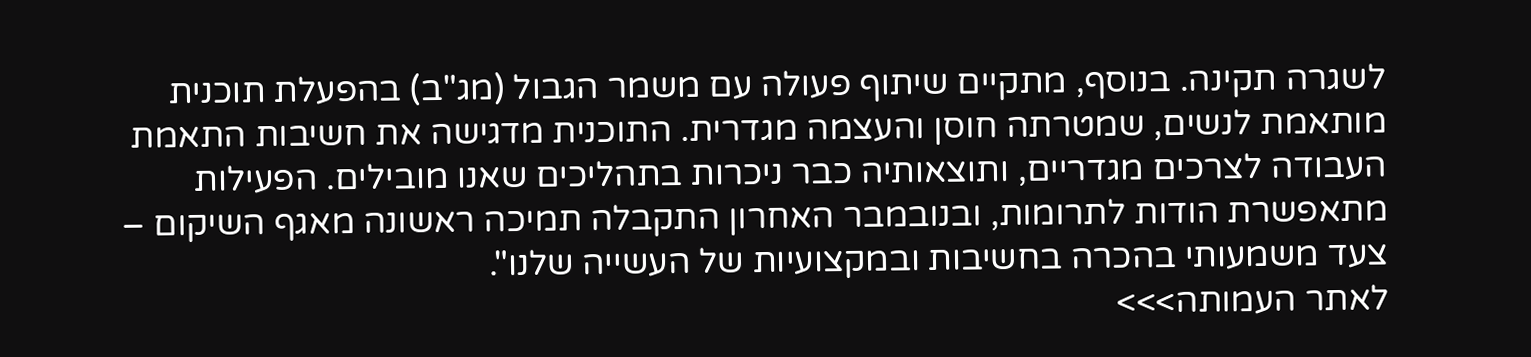לשגרה תקינה. בנוסף, מתקיים שיתוף פעולה עם משמר הגבול (מג"ב) בהפעלת תוכנית מותאמת לנשים, שמטרתה חוסן והעצמה מגדרית. התוכנית מדגישה את חשיבות התאמת העבודה לצרכים מגדריים, ותוצאותיה כבר ניכרות בתהליכים שאנו מובילים. הפעילות מתאפשרת הודות לתרומות, ובנובמבר האחרון התקבלה תמיכה ראשונה מאגף השיקום – צעד משמעותי בהכרה בחשיבות ובמקצועיות של העשייה שלנו".
לאתר העמותה>>>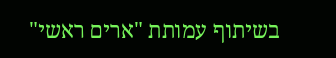בשיתוף עמותת "ארים ראשי"